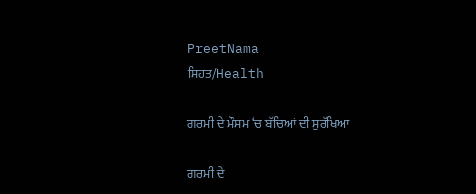PreetNama
ਸਿਹਤ/Health

ਗਰਮੀ ਦੇ ਮੌਸਮ ‘ਚ ਬੱਚਿਆਂ ਦੀ ਸੁਰੱਖਿਆ

ਗਰਮੀ ਦੇ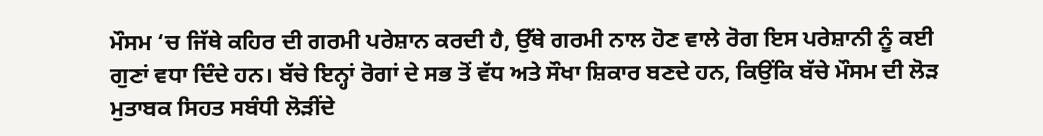ਮੌਸਮ ‘ਚ ਜਿੱਥੇ ਕਹਿਰ ਦੀ ਗਰਮੀ ਪਰੇਸ਼ਾਨ ਕਰਦੀ ਹੈ, ਉੱਥੇ ਗਰਮੀ ਨਾਲ ਹੋਣ ਵਾਲੇ ਰੋਗ ਇਸ ਪਰੇਸ਼ਾਨੀ ਨੂੰ ਕਈ ਗੁਣਾਂ ਵਧਾ ਦਿੰਦੇ ਹਨ। ਬੱਚੇ ਇਨ੍ਹਾਂ ਰੋਗਾਂ ਦੇ ਸਭ ਤੋਂ ਵੱਧ ਅਤੇ ਸੌਖਾ ਸ਼ਿਕਾਰ ਬਣਦੇ ਹਨ, ਕਿਉਂਕਿ ਬੱਚੇ ਮੌਸਮ ਦੀ ਲੋੜ ਮੁਤਾਬਕ ਸਿਹਤ ਸਬੰਧੀ ਲੋੜੀਂਦੇ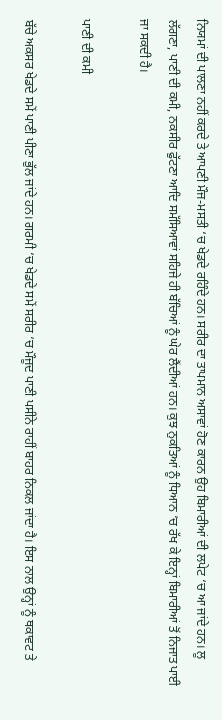ਨਿਯਮਾਂ ਦੀ ਪਾਲਣਾ ਨਹੀਂ ਕਰਦੇ ਤੇ ਆਪਣੀ ਮੌਜ-ਮਸਤੀ ‘ਚ ਖੇਡਦੇ ਰਹਿੰਦੇ ਹਨ। ਸਰੀਰ ਦਾ ਤਾਪਮਾਨ ਅਸਾਵਾਂ ਹੋਣ ਕਾਰਨ ਉਹ ਬਿਮਾਰੀਆਂ ਦੀ ਲਪੇਟ ‘ਚ ਆ ਜਾਂਦੇ ਹਨ। ਲੂ ਲੱਗਣਾ, ਪਾਣੀ ਦੀ ਕਮੀ, ਨਕਸੀਰ ਫੁੱਟਣਾ ਆਦਿ ਸਮੱਸਿਆਵਾਂ ਸਹਿਜੇ ਹੀ ਬੱਚਿਆਂ ਨੂੰ ਘੇਰ ਲੈਂਦੀਆਂ ਹਨ। ਕੁਝ ਨੁਕਤਿਆਂ ਨੂੰ ਧਿਆਨ ‘ਚ ਰੱਖ ਕੇ ਇਨ੍ਹਾਂ ਬਿਮਾਰੀਆਂ ਤੋਂ ਨਿਜਾਤ ਪਾਈ ਜਾ ਸਕਦੀ ਹੈ।

ਪਾਣੀ ਦੀ ਕਮੀ

ਬੱਚੇ ਅਕਸਰ ਖੇਡਦੇ ਸਮੇਂ ਪਾਣੀ ਪੀਣਾ ਭੁੱਲ ਜਾਂਦੇ ਹਨ। ਗਰਮੀ ‘ਚ ਖੇਡਦੇ ਸਮੇਂ ਸਰੀਰ ‘ਚ ਮੌਜੂਦ ਪਾਣੀ ਪਸੀਨੇ ਰਾਹੀਂ ਬਾਹਰ ਨਿਕਲ ਜਾਂਦਾ ਹੈ। ਇਸ ਨਾਲ ਉਨ੍ਹਾਂ ਨੂੰ ਥਕਾਵਟ ਤੇ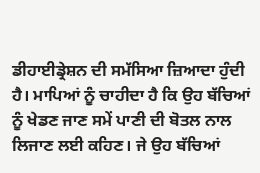ਡੀਹਾਈਡ੍ਰੇਸ਼ਨ ਦੀ ਸਮੱਸਿਆ ਜ਼ਿਆਦਾ ਹੁੰਦੀ ਹੈ। ਮਾਪਿਆਂ ਨੂੰ ਚਾਹੀਦਾ ਹੈ ਕਿ ਉਹ ਬੱਚਿਆਂ ਨੂੰ ਖੇਡਣ ਜਾਣ ਸਮੇਂ ਪਾਣੀ ਦੀ ਬੋਤਲ ਨਾਲ ਲਿਜਾਣ ਲਈ ਕਹਿਣ। ਜੇ ਉਹ ਬੱਚਿਆਂ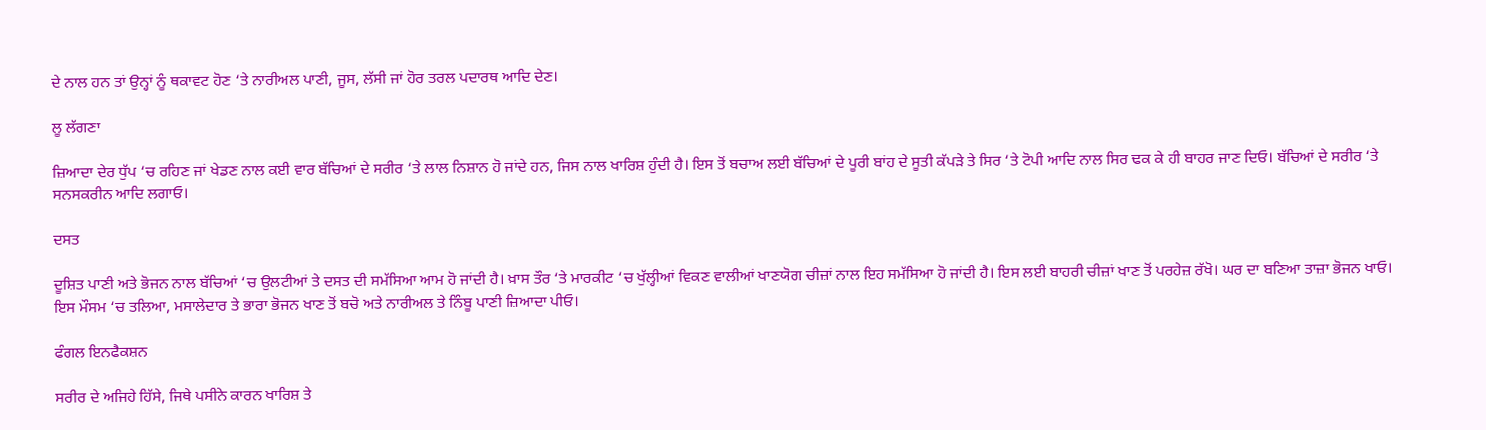ਦੇ ਨਾਲ ਹਨ ਤਾਂ ਉਨ੍ਹਾਂ ਨੂੰ ਥਕਾਵਟ ਹੋਣ ‘ਤੇ ਨਾਰੀਅਲ ਪਾਣੀ, ਜੂਸ, ਲੱਸੀ ਜਾਂ ਹੋਰ ਤਰਲ ਪਦਾਰਥ ਆਦਿ ਦੇਣ।

ਲੂ ਲੱਗਣਾ

ਜ਼ਿਆਦਾ ਦੇਰ ਧੁੱਪ ‘ਚ ਰਹਿਣ ਜਾਂ ਖੇਡਣ ਨਾਲ ਕਈ ਵਾਰ ਬੱਚਿਆਂ ਦੇ ਸਰੀਰ ‘ਤੇ ਲਾਲ ਨਿਸ਼ਾਨ ਹੋ ਜਾਂਦੇ ਹਨ, ਜਿਸ ਨਾਲ ਖਾਰਿਸ਼ ਹੁੰਦੀ ਹੈ। ਇਸ ਤੋਂ ਬਚਾਅ ਲਈ ਬੱਚਿਆਂ ਦੇ ਪੂਰੀ ਬਾਂਹ ਦੇ ਸੂਤੀ ਕੱਪੜੇ ਤੇ ਸਿਰ ‘ਤੇ ਟੋਪੀ ਆਦਿ ਨਾਲ ਸਿਰ ਢਕ ਕੇ ਹੀ ਬਾਹਰ ਜਾਣ ਦਿਓ। ਬੱਚਿਆਂ ਦੇ ਸਰੀਰ ‘ਤੇ ਸਨਸਕਰੀਨ ਆਦਿ ਲਗਾਓ।

ਦਸਤ

ਦੂਸ਼ਿਤ ਪਾਣੀ ਅਤੇ ਭੋਜਨ ਨਾਲ ਬੱਚਿਆਂ ‘ਚ ਉਲਟੀਆਂ ਤੇ ਦਸਤ ਦੀ ਸਮੱਸਿਆ ਆਮ ਹੋ ਜਾਂਦੀ ਹੈ। ਖ਼ਾਸ ਤੌਰ ‘ਤੇ ਮਾਰਕੀਟ ‘ਚ ਖੁੱਲ੍ਹੀਆਂ ਵਿਕਣ ਵਾਲੀਆਂ ਖਾਣਯੋਗ ਚੀਜ਼ਾਂ ਨਾਲ ਇਹ ਸਮੱਸਿਆ ਹੋ ਜਾਂਦੀ ਹੈ। ਇਸ ਲਈ ਬਾਹਰੀ ਚੀਜ਼ਾਂ ਖਾਣ ਤੋਂ ਪਰਹੇਜ਼ ਰੱਖੋ। ਘਰ ਦਾ ਬਣਿਆ ਤਾਜ਼ਾ ਭੋਜਨ ਖਾਓ। ਇਸ ਮੌਸਮ ‘ਚ ਤਲਿਆ, ਮਸਾਲੇਦਾਰ ਤੇ ਭਾਰਾ ਭੋਜਨ ਖਾਣ ਤੋਂ ਬਚੋ ਅਤੇ ਨਾਰੀਅਲ ਤੇ ਨਿੰਬੂ ਪਾਣੀ ਜ਼ਿਆਦਾ ਪੀਓ।

ਫੰਗਲ ਇਨਫੈਕਸ਼ਨ

ਸਰੀਰ ਦੇ ਅਜਿਹੇ ਹਿੱਸੇ, ਜਿਥੇ ਪਸੀਨੇ ਕਾਰਨ ਖਾਰਿਸ਼ ਤੇ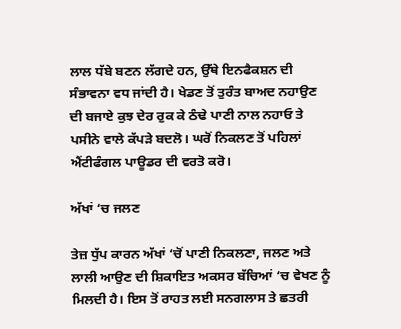ਲਾਲ ਧੱਬੇ ਬਣਨ ਲੱਗਦੇ ਹਨ, ਉੱਥੇ ਇਨਫੈਕਸ਼ਨ ਦੀ ਸੰਭਾਵਨਾ ਵਧ ਜਾਂਦੀ ਹੈ। ਖੇਡਣ ਤੋਂ ਤੁਰੰਤ ਬਾਅਦ ਨਹਾਉਣ ਦੀ ਬਜਾਏ ਕੁਝ ਦੇਰ ਰੁਕ ਕੇ ਠੰਢੇ ਪਾਣੀ ਨਾਲ ਨਹਾਓ ਤੇ ਪਸੀਨੇ ਵਾਲੇ ਕੱਪੜੇ ਬਦਲੋ। ਘਰੋਂ ਨਿਕਲਣ ਤੋਂ ਪਹਿਲਾਂ ਐਂਟੀਫੰਗਲ ਪਾਊਡਰ ਦੀ ਵਰਤੋ ਕਰੋ।

ਅੱਖਾਂ ‘ਚ ਜਲਣ

ਤੇਜ਼ ਧੁੱਪ ਕਾਰਨ ਅੱਖਾਂ ‘ਚੋਂ ਪਾਣੀ ਨਿਕਲਣਾ, ਜਲਣ ਅਤੇ ਲਾਲੀ ਆਉਣ ਦੀ ਸ਼ਿਕਾਇਤ ਅਕਸਰ ਬੱਚਿਆਂ ‘ਚ ਵੇਖਣ ਨੂੰ ਮਿਲਦੀ ਹੈ। ਇਸ ਤੋਂ ਰਾਹਤ ਲਈ ਸਨਗਲਾਸ ਤੇ ਛਤਰੀ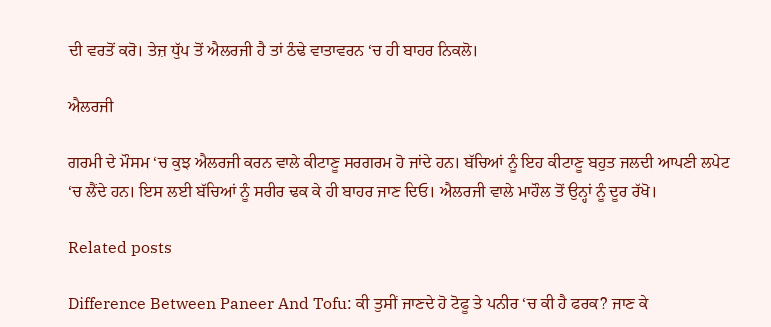ਦੀ ਵਰਤੋਂ ਕਰੋ। ਤੇਜ਼ ਧੁੱਪ ਤੋਂ ਐਲਰਜੀ ਹੈ ਤਾਂ ਠੰਢੇ ਵਾਤਾਵਰਨ ‘ਚ ਹੀ ਬਾਹਰ ਨਿਕਲੋ।

ਐਲਰਜੀ

ਗਰਮੀ ਦੇ ਮੌਸਮ ‘ਚ ਕੁਝ ਐਲਰਜੀ ਕਰਨ ਵਾਲੇ ਕੀਟਾਣੂ ਸਰਗਰਮ ਹੋ ਜਾਂਦੇ ਹਨ। ਬੱਚਿਆਂ ਨੂੰ ਇਹ ਕੀਟਾਣੂ ਬਹੁਤ ਜਲਦੀ ਆਪਣੀ ਲਪੇਟ ‘ਚ ਲੈਂਦੇ ਹਨ। ਇਸ ਲਈ ਬੱਚਿਆਂ ਨੂੰ ਸਰੀਰ ਢਕ ਕੇ ਹੀ ਬਾਹਰ ਜਾਣ ਦਿਓ। ਐਲਰਜੀ ਵਾਲੇ ਮਾਹੌਲ ਤੋਂ ਉਨ੍ਹਾਂ ਨੂੰ ਦੂਰ ਰੱਖੋ।

Related posts

Difference Between Paneer And Tofu: ਕੀ ਤੁਸੀਂ ਜਾਣਦੇ ਹੋ ਟੋਫੂ ਤੇ ਪਨੀਰ ‘ਚ ਕੀ ਹੈ ਫਰਕ? ਜਾਣ ਕੇ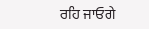ਰਹਿ ਜਾਓਗੇ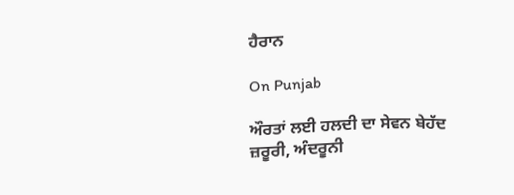ਹੈਰਾਨ

On Punjab

ਔਰਤਾਂ ਲਈ ਹਲਦੀ ਦਾ ਸੇਵਨ ਬੇਹੱਦ ਜ਼ਰੂਰੀ, ਅੰਦਰੂਨੀ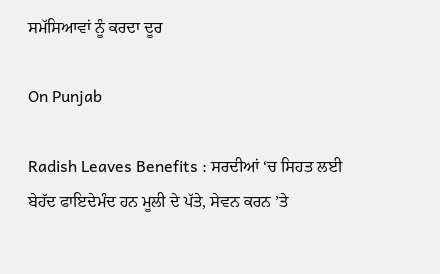ਸਮੱਸਿਆਵਾਂ ਨੂੰ ਕਰਦਾ ਦੂਰ

On Punjab

Radish Leaves Benefits : ਸਰਦੀਆਂ ‘ਚ ਸਿਹਤ ਲਈ ਬੇਹੱਦ ਫਾਇਦੇਮੰਦ ਹਨ ਮੂਲੀ ਦੇ ਪੱਤੇ, ਸੇਵਨ ਕਰਨ ’ਤੇ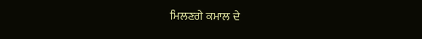ਮਿਲਣਗੇ ਕਮਾਲ ਦੇ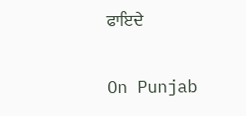ਫਾਇਦੇ

On Punjab